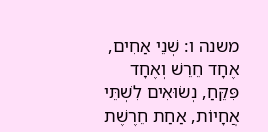משנה ו: שְׁנֵי אַחִים, אֶחָד חֵרֵשׁ וְאֶחָד פִּקֵּחַ, נְשׂוּאִים לִשְׁתֵּי אֲחָיוֹת, אַחַת חֵרֶשֶׁת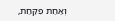וְאַחַת פִקַּחַת,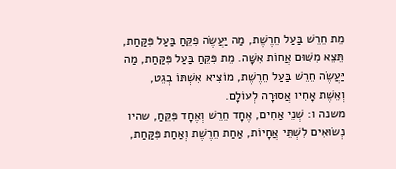מֵת חֵרֵשׁ בַּעַל חֵרֶשֶׁת, מַה יַּעֲשֶׂה פִקֵּחַ בַּעַל פִּקַּחַת, תֵּצֵא מִשּׁוּם אֲחוֹת אִשָּׁה. מֵת פִּקֵּחַ בַּעַל פִּקַּחַת, מַה יַּעֲשֶׂה חֵרֵשׁ בַּעַל חֵרֶשֶׁת, מוֹצִיא אִשְׁתּוֹ בְגֵט, וְאֵשֶׁת אָחִיו אֲסוּרָה לְעוֹלָם.
משנה ו: שְׁנֵי אַחִים, אֶחָד חֵרֵשׁ וְאֶחָד פִּקֵּחַ, שהיו נְשׂוּאִים לִשְׁתֵּי אֲחָיוֹת, אַחַת חֵרֶשֶׁת וְאַחַת פִּקַּחַת,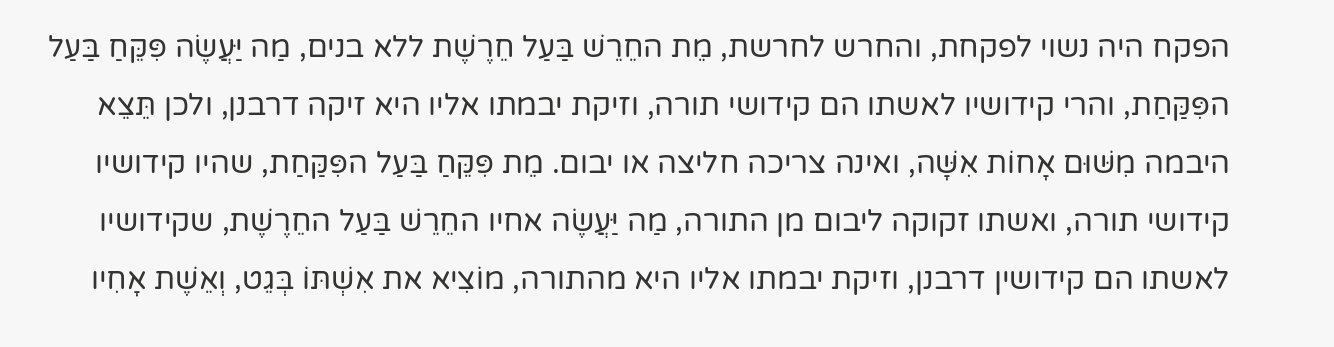הפקח היה נשוי לפקחת, והחרש לחרשת, מֵת החֵרֵשׁ בַּעַל חֵרֶשֶׁת ללא בנים, מַה יַּעֲשֶׂה פִּקֵּחַ בַּעַל הפִּקַּחַת, והרי קידושיו לאשתו הם קידושי תורה, וזיקת יבמתו אליו היא זיקה דרבנן, ולכן תֵּצֵא היבמה מִשּׁוּם אָחוֹת אִשָּׁה, ואינה צריכה חליצה או יבום. מֵת פִּקֵּחַ בַּעַל הפִּקַּחַת, שהיו קידושיו קידושי תורה, ואשתו זקוקה ליבום מן התורה, מַה יַּעֲשֶׂה אחיו החֵרֵשׁ בַּעַל החֵרֶשֶׁת, שקידושיו לאשתו הם קידושין דרבנן, וזיקת יבמתו אליו היא מהתורה, מוֹצִיא את אִשְׁתּוֹ בְּגֵט, וְאֵשֶׁת אָחִיו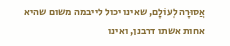אֲסוּרָה לְעוֹלָם, שאינו יכול לייבמה משום שהיא אחות אשתו דרבנן, ואינו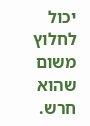יכול לחלוץ משום שהוא חרש.